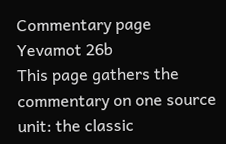Commentary page
Yevamot 26b
This page gathers the commentary on one source unit: the classic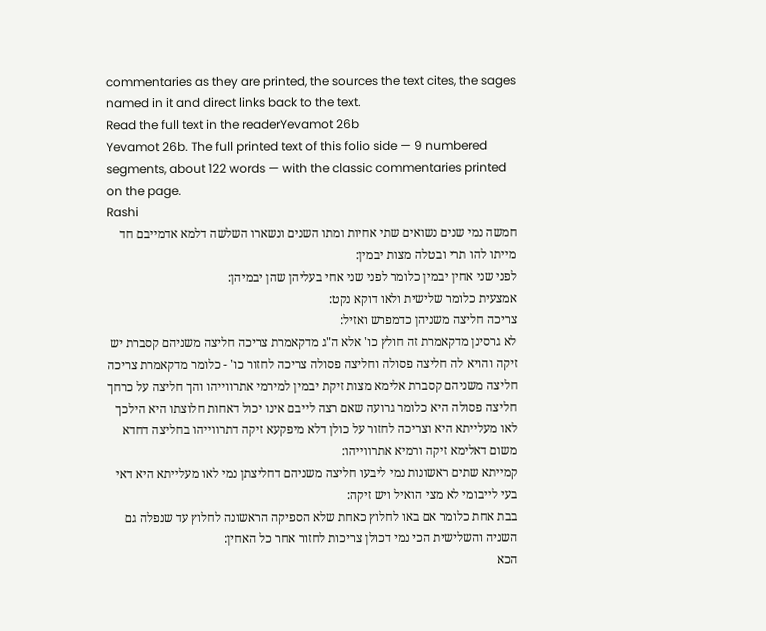commentaries as they are printed, the sources the text cites, the sages named in it and direct links back to the text.
Read the full text in the readerYevamot 26b
Yevamot 26b. The full printed text of this folio side — 9 numbered segments, about 122 words — with the classic commentaries printed on the page.
Rashi
חמשה נמי שנים נשואים שתי אחיות ומתו השנים ונשארו השלשה דלמא אדמייבם חד מייתו להו תרי ובטלה מצות יבמין:
לפני שני אחין יבמין כלומר לפני שני אחי בעליהן שהן יבמיהן:
אמצעית כלומר שלישית ולאו דוקא נקט:
צריכה חליצה משניהן כדמפרש ואזיל:
לא גרסינן מדקאמרת זה חולץ כו' אלא ה"ג מדקאמרת צריכה חליצה משניהם קסברת יש זיקה והויא לה חליצה פסולה וחליצה פסולה צריכה לחזור כו' - כלומר מדקאמרת צריכה חליצה משניהם קסברת אלימא מצות זיקת יבמין למירמי אתרווייהו והך חליצה על כרחך חליצה פסולה היא כלומר גרועה שאם רצה לייבם אינו יכול דאחות חלוצתו היא הילכך לאו מעלייתא היא וצריכה לחזור על כולן דלא מיפקעא זיקה דתרווייהו בחליצה דחדא משום דאלימא זיקה ורמיא אתרווייהו:
קמייתא שתים ראשונות נמי ליבעו חליצה משניהם דחליצתן נמי לאו מעלייתא היא דאי בעי לייבומי לא מצי הואיל ויש זיקה:
בבת אחת כלומר אם באו לחלוץ כאחת שלא הספיקה הראשונה לחלוץ עד שנפלה גם השניה והשלישית הכי נמי דכולן צריכות לחזור אחר כל האחין:
הכא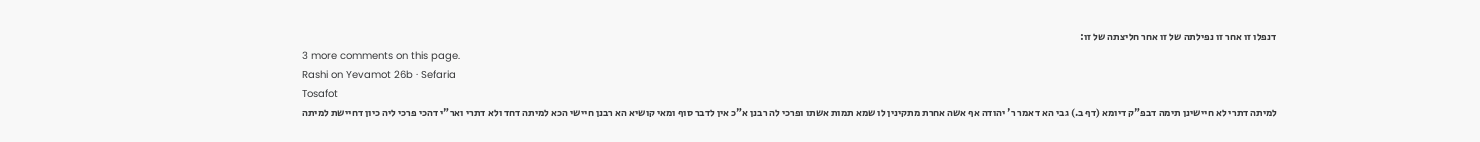דנפלו זו אחר זו נפילתה של זו אחר חליצתה של זו:
3 more comments on this page.
Rashi on Yevamot 26b · Sefaria
Tosafot
למיתה דתרי לא חיישינן תימה דבפ"ק דיומא (דף ב.) גבי הא דאמר ר' יהודה אף אשה אחרת מתקינין לו שמא תמות אשתו ופרכי לה רבנן א"כ אין לדבר סוף ומאי קושיא הא רבנן חיישי הכא למיתה דחד ולא דתרי ואר"י דהכי פרכי ליה כיון דחיישת למיתה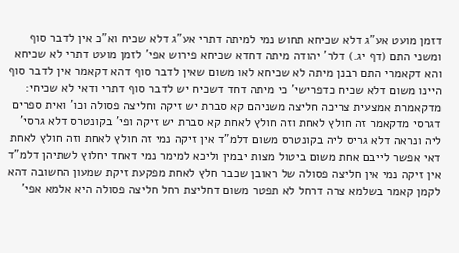דזמן מועט אע"ג דלא שכיחא תחוש נמי למיתה דתרי אע"ג דלא שכיח וא"כ אין לדבר סוף ומשני התם (דף יג.) דלר' יהודה מיתה דחדא שכיחא פירוש אפי' לזמן מועט דתרי לא שכיחא והא דקאמרי התם רבנן מיתה לא שכיחא לאו משום שאין לדבר סוף דהא דקאמר אין לדבר סוף היינו משום דלא שכיח כדפרישי' כי מיתה דחד דשכיח יש לדבר סוף דתרי ודאי לא שכיחי:
מדקאמרת אמצעית צריכה חליצה משניהם קא סברת יש זיקה וחליצה פסולה וכו' ואית ספרים דגרסי מדקאמר זה חולץ לאחת וזה חולץ לאחת קא סברת יש זיקה ופי' בקונטרס דלא גרסי' ליה ונראה דלא גריס ליה בקונטרס משום דלמ"ד אין זיקה נמי זה חולץ לאחת וזה חולץ לאחת דאי אפשר לייבם אחת משום ביטול מצות יבמין וליכא למימר נמי דאחד יחלוץ לשתיהן דלמ"ד אין זיקה נמי אין חליצה פסולה של ראובן שכבר חלץ לאחת מפקעת זיקת שמעון החשובה דהא לקמן קאמר בשלמא צרה דרחל לא תפטר משום דחליצת רחל חליצה פסולה היא אלמא אפי'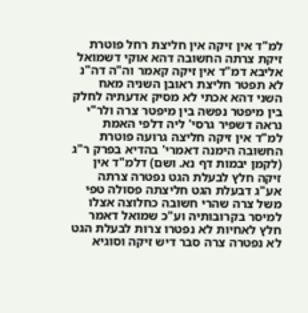למ"ד אין זיקה אין חליצת רחל פוטרת זיקת צרתה החשובה דהא אוקי דשמואל אליבא דמ"ד אין זיקה קאמר וה"ה דה"נ לא תפטר חליצת ראובן השניה מאח השני דהא אכתי לא מסיק אדעתיה לחלק בין מיפטר נפשה בין מיפטר צרה ולר"י נראה דשפיר גרסי' ליה דלפי האמת למ"ד אין זיקה חליצה גרועה פוטרת החשובה הימנה דאמרי' בהדיא בפרק ר"ג (לקמן יבמות דף נא. ושם) דלמ"ד אין זיקה חלץ לבעלת הגט נפטרה צרתה אע"ג דבעלת הגט חליצתה פסולה טפי משל צרה שהרי חשובה כחלוצה אצלו למיסר בקרובותיה וע"כ שמואל דאמר חלץ לאחיות לא נפטרו צרות לבעלת הגט לא נפטרה צרה סבר דיש זיקה וסוגיא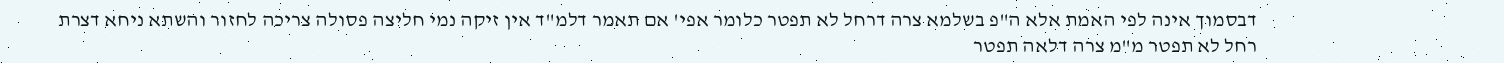דבסמוך אינה לפי האמת אלא ה"פ בשלמא צרה דרחל לא תפטר כלומר אפי' אם תאמר דלמ"ד אין זיקה נמי חליצה פסולה צריכה לחזור והשתא ניחא דצרת רחל לא תפטר מ"מ צרה דלאה תפטר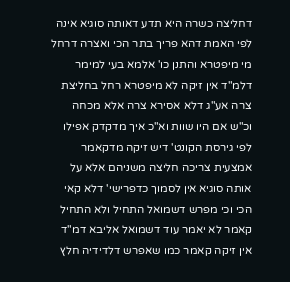דחליצה כשרה היא תדע דאותה סוגיא אינה לפי האמת דהא פריך בתר הכי ואצרה דרחל מי מיפטרא והתנן כו' אלמא בעי למימר דלמ"ד אין זיקה לא מיפטרא רחל בחליצת צרה אע"ג דלא אסירא צרה אלא מכחה וכ"ש אם היו שוות וא"כ איך מדקדק אפילו לפי גירסת הקונט' דיש זיקה מדקאמר אמצעית צריכה חליצה משניהם אלא על אותה סוגיא אין לסמוך כדפרישי' דלא קאי הכי וכי מפרש דשמואל התחיל ולא התחיל קאמר לא יאמר עוד דשמואל אליבא דמ"ד אין זיקה קאמר כמו שאפרש דלדידיה חלץ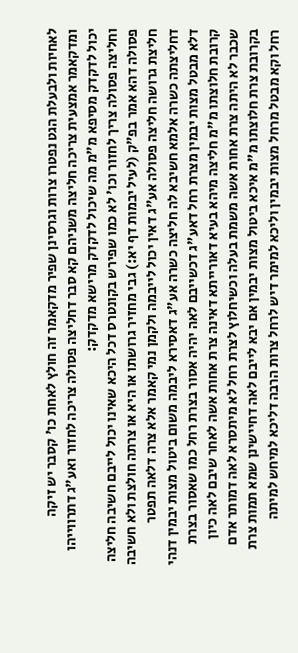לאחיות ולבעלת הגט נפטרו צרות וגרסינן שפיר מדקאמר זה חולץ לאחת כו' קסבר יש זיקה ומדקאמר אמצעית צריכה חליצה משניהם קא סבר דחליצה פסולה צריכה לחזור ואע"ג דתרווייהו יכול לדקדק מסיפא מ"מ מה שיכול לדקדק מרישא מדקדק:
וחליצה פסולה צריך לחזור וכו' לא כמו שפירש בקונטרס דכל היכא שאינו יכול לייבם חשיבה חליצה פסולה דהא אמר בפ"ק (לעיל יבמות דף יא:) גבי מחזיר גרושתו או היא או צרתה חולצת ולא חשיבה חליצת גרושה חליצה פסולה אע"ג דאין יכול לייבמה ולקמן נמי קאמר אלא צרה דלאה תפטר דחליצתה כשרה אלמא חשיבא לה חליצה כשרה אע"ג דאסירא ליבמה משום ביטול מצות יבמין דנהי דלא מבטל מצות יבמין מצרת רחל דאע"ג דכשייבם לאה יהיה אסור בצרת רחל כמו שאסור בצרת קרובת חלוצתו מ"מ חליצה מיהא בעיא דאורייתא דאינה צרת אחות אשה לאחר שיבם לאה כיון שכבר לא היתה צרת אחות אשה משמת בעלה וכשיחלוץ לצרת רחל לא מיתסרא לאה דמותר אדם בקרובת צרת חלוצתו מ"מ איכא ביטול מצות יבמין אם יבא לייבם לאה דחיישינן שמא תמות צרת רחל וקא מבטל מרחל מצות יבמין וליכא למימר דיש לרחל צרות הרבה דליכא למיחש למיתה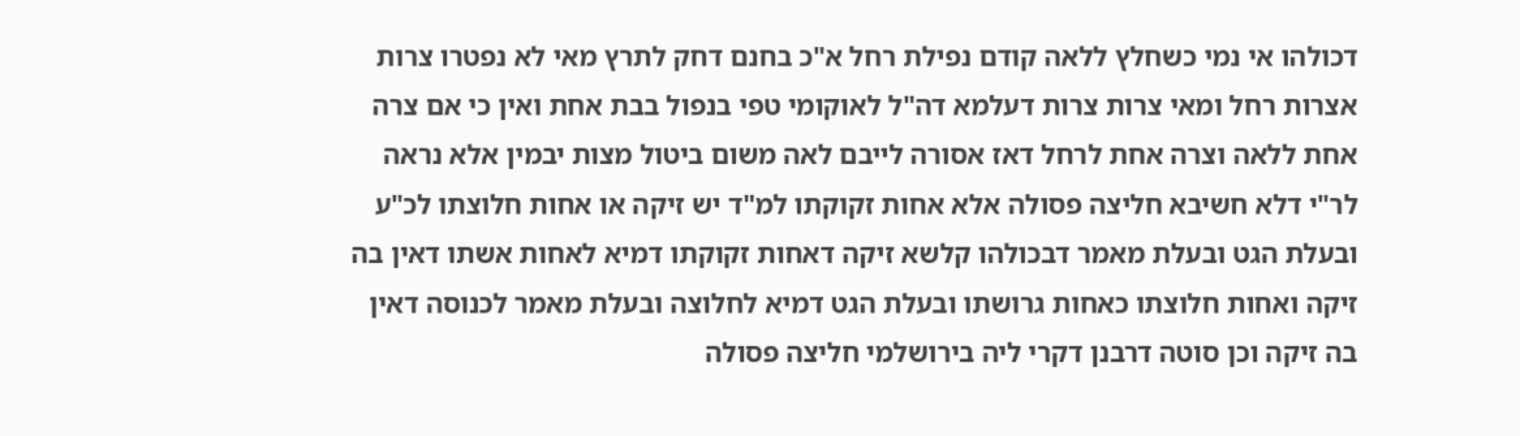דכולהו אי נמי כשחלץ ללאה קודם נפילת רחל א"כ בחנם דחק לתרץ מאי לא נפטרו צרות אצרות רחל ומאי צרות צרות דעלמא דה"ל לאוקומי טפי בנפול בבת אחת ואין כי אם צרה אחת ללאה וצרה אחת לרחל דאז אסורה לייבם לאה משום ביטול מצות יבמין אלא נראה לר"י דלא חשיבא חליצה פסולה אלא אחות זקוקתו למ"ד יש זיקה או אחות חלוצתו לכ"ע ובעלת הגט ובעלת מאמר דבכולהו קלשא זיקה דאחות זקוקתו דמיא לאחות אשתו דאין בה זיקה ואחות חלוצתו כאחות גרושתו ובעלת הגט דמיא לחלוצה ובעלת מאמר לכנוסה דאין בה זיקה וכן סוטה דרבנן דקרי ליה בירושלמי חליצה פסולה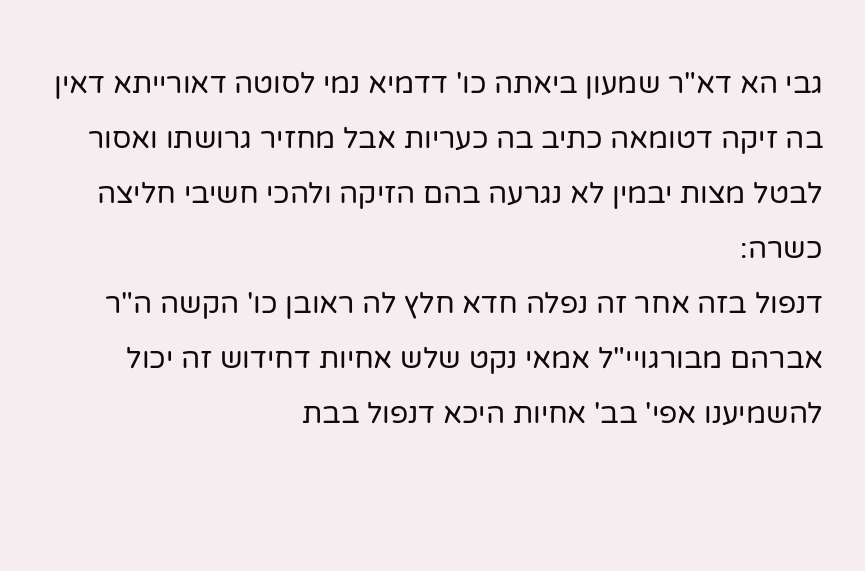גבי הא דא"ר שמעון ביאתה כו' דדמיא נמי לסוטה דאורייתא דאין בה זיקה דטומאה כתיב בה כעריות אבל מחזיר גרושתו ואסור לבטל מצות יבמין לא נגרעה בהם הזיקה ולהכי חשיבי חליצה כשרה:
דנפול בזה אחר זה נפלה חדא חלץ לה ראובן כו' הקשה ה"ר אברהם מבורגויי"ל אמאי נקט שלש אחיות דחידוש זה יכול להשמיענו אפי' בב' אחיות היכא דנפול בבת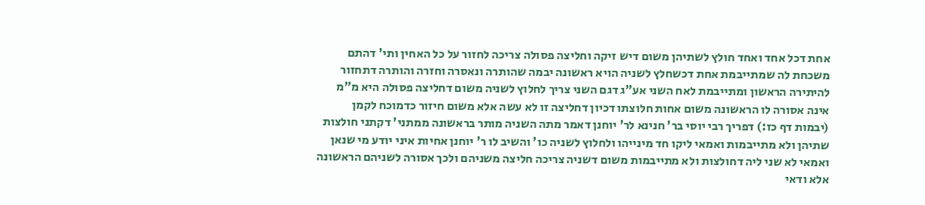אחת דכל אחד ואחד חולץ לשתיהן משום דיש זיקה וחליצה פסולה צריכה לחזור על כל האחין ותי' דהתם משכחת לה שמתייבמת אחת דכשחלץ לשניה הויא ראשונה יבמה שהותרה ונאסרה וחזרה והותרה דתחזור להיתירה הראשון ומתייבמת לאח השני אע"ג דגם השני צריך לחלוץ לשניה משום דחליצה פסולה היא מ"מ אינה אסורה לו הראשונה משום אחות חלוצתו דכיון דחליצה זו לא עשה אלא משום חיזור כדמוכח לקמן (יבמות דף כז:) דפריך רבי יוסי בר' חנינא לר' יוחנן דאמר מתה השניה מותר בראשונה ממתני' דקתני חולצות שתיהן ולא מתייבמות ואמאי ליקו חד מינייהו ולחלוץ לשניה כו' והשיב לו ר' יוחנן אחיות איני יודע מי שנאן ואמאי לא שני ליה דחולצות ולא מתייבמות משום דשניה צריכה חליצה משניהם ולכך אסורה לשניהם הראשונה אלא ודאי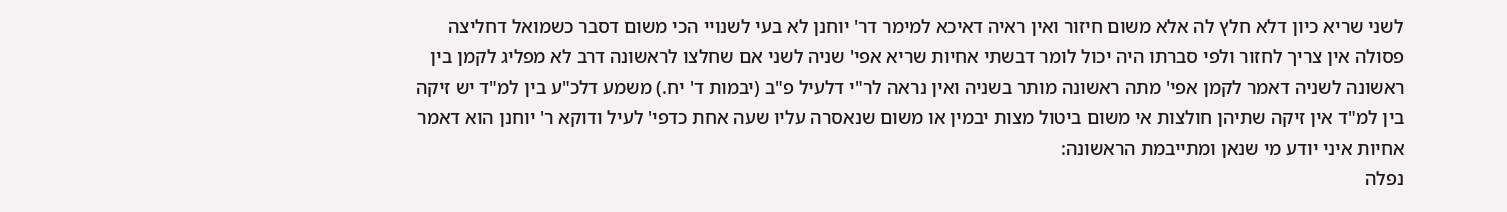לשני שריא כיון דלא חלץ לה אלא משום חיזור ואין ראיה דאיכא למימר דר' יוחנן לא בעי לשנויי הכי משום דסבר כשמואל דחליצה פסולה אין צריך לחזור ולפי סברתו היה יכול לומר דבשתי אחיות שריא אפי' שניה לשני אם שחלצו לראשונה דרב לא מפליג לקמן בין ראשונה לשניה דאמר לקמן אפי' מתה ראשונה מותר בשניה ואין נראה לר"י דלעיל פ"ב (יבמות ד' יח.) משמע דלכ"ע בין למ"ד יש זיקה בין למ"ד אין זיקה שתיהן חולצות אי משום ביטול מצות יבמין או משום שנאסרה עליו שעה אחת כדפי' לעיל ודוקא ר' יוחנן הוא דאמר אחיות איני יודע מי שנאן ומתייבמת הראשונה:
נפלה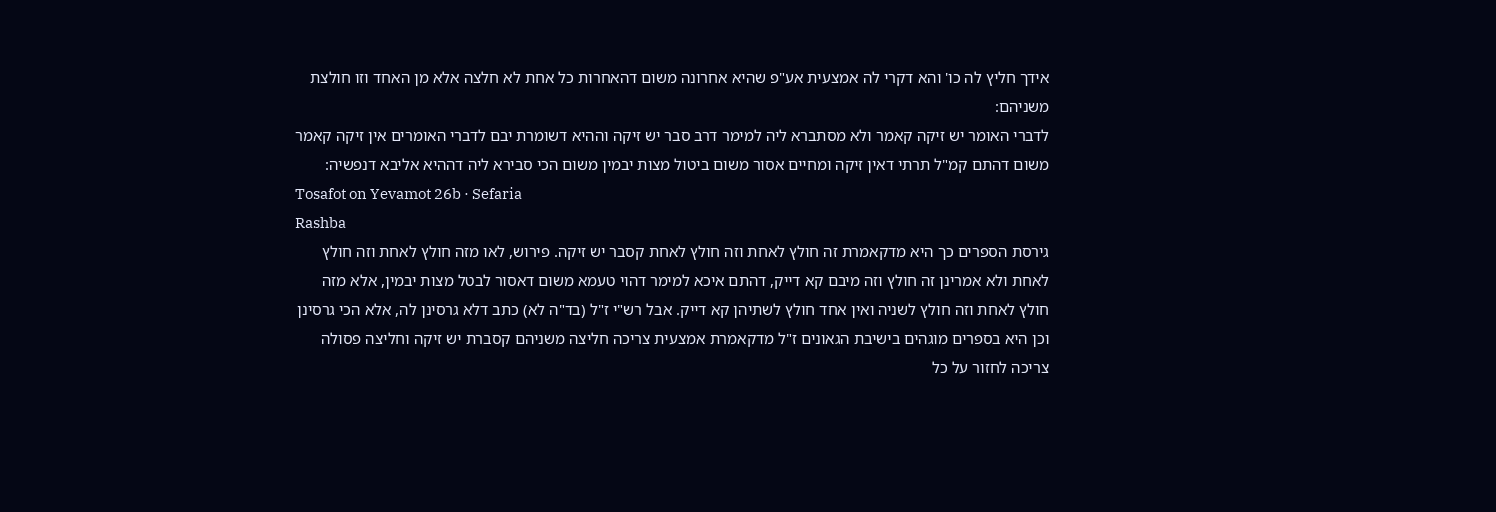אידך חליץ לה כו' והא דקרי לה אמצעית אע"פ שהיא אחרונה משום דהאחרות כל אחת לא חלצה אלא מן האחד וזו חולצת משניהם:
לדברי האומר יש זיקה קאמר ולא מסתברא ליה למימר דרב סבר יש זיקה וההיא דשומרת יבם לדברי האומרים אין זיקה קאמר משום דהתם קמ"ל תרתי דאין זיקה ומחיים אסור משום ביטול מצות יבמין משום הכי סבירא ליה דההיא אליבא דנפשיה:
Tosafot on Yevamot 26b · Sefaria
Rashba
גירסת הספרים כך היא מדקאמרת זה חולץ לאחת וזה חולץ לאחת קסבר יש זיקה. פירוש, לאו מזה חולץ לאחת וזה חולץ לאחת ולא אמרינן זה חולץ וזה מיבם קא דייק, דהתם איכא למימר דהוי טעמא משום דאסור לבטל מצות יבמין, אלא מזה חולץ לאחת וזה חולץ לשניה ואין אחד חולץ לשתיהן קא דייק. אבל רש"י ז"ל (בד"ה לא) כתב דלא גרסינן לה, אלא הכי גרסינן וכן היא בספרים מוגהים בישיבת הגאונים ז"ל מדקאמרת אמצעית צריכה חליצה משניהם קסברת יש זיקה וחליצה פסולה צריכה לחזור על כל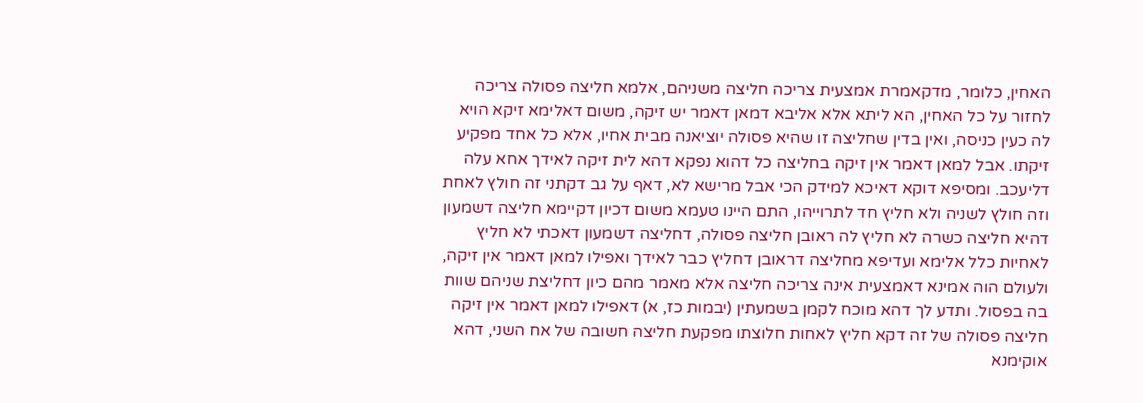האחין, כלומר, מדקאמרת אמצעית צריכה חליצה משניהם, אלמא חליצה פסולה צריכה לחזור על כל האחין, הא ליתא אלא אליבא דמאן דאמר יש זיקה, משום דאלימא זיקא הויא לה כעין כניסה, ואין בדין שחליצה זו שהיא פסולה יוציאנה מבית אחיו, אלא כל אחד מפקיע זיקתו. אבל למאן דאמר אין זיקה בחליצה כל דהוא נפקא דהא לית זיקה לאידך אחא עלה דליעכב. ומסיפא דוקא דאיכא למידק הכי אבל מרישא לא, דאף על גב דקתני זה חולץ לאחת וזה חולץ לשניה ולא חליץ חד לתרוייהו, התם היינו טעמא משום דכיון דקיימא חליצה דשמעון דהיא חליצה כשרה לא חליץ לה ראובן חליצה פסולה, דחליצה דשמעון דאכתי לא חליץ לאחיות כלל אלימא ועדיפא מחליצה דראובן דחליץ כבר לאידך ואפילו למאן דאמר אין זיקה, ולעולם הוה אמינא דאמצעית אינה צריכה חליצה אלא מאמר מהם כיון דחליצת שניהם שוות בה בפסול. ותדע לך דהא מוכח לקמן בשמעתין (יבמות כז, א) דאפילו למאן דאמר אין זיקה חליצה פסולה של זה דקא חליץ לאחות חלוצתו מפקעת חליצה חשובה של אח השני, דהא אוקימנא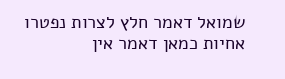שמואל דאמר חלץ לצרות נפטרו אחיות כמאן דאמר אין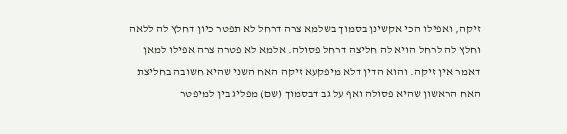זיקה, ואפילו הכי אקשינן בסמוך בשלמא צרה דרחל לא תפטר כיון דחלץ לה ללאה וחלץ לה לרחל הויא לה חליצה דרחל פסולה. אלמא לא פטרה צרה אפילו למאן דאמר אין זיקה. והוא הדין דלא מיפקעא זיקה האח השני שהיא חשובה בחליצת האח הראשון שהיא פסולה ואף על גב דבסמוך (שם) מפליג בין למיפטר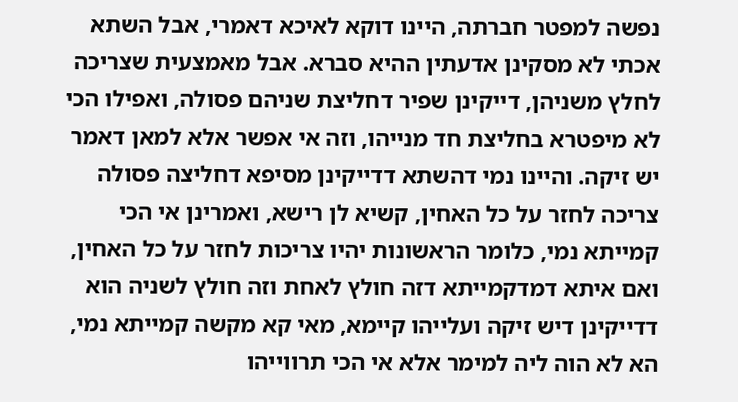נפשה למפטר חברתה, היינו דוקא לאיכא דאמרי, אבל השתא אכתי לא מסקינן אדעתין ההיא סברא. אבל מאמצעית שצריכה לחלץ משניהן, דייקינן שפיר דחליצת שניהם פסולה, ואפילו הכי לא מיפטרא בחליצת חד מנייהו, וזה אי אפשר אלא למאן דאמר יש זיקה. והיינו נמי דהשתא דדייקינן מסיפא דחליצה פסולה צריכה לחזר על כל האחין, קשיא לן רישא, ואמרינן אי הכי קמייתא נמי, כלומר הראשונות יהיו צריכות לחזר על כל האחין, ואם איתא דמדקמייתא דזה חולץ לאחת וזה חולץ לשניה הוא דדייקינן דיש זיקה ועלייהו קיימא, מאי קא מקשה קמייתא נמי, הא לא הוה ליה למימר אלא אי הכי תרווייהו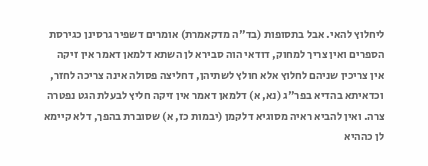ליחלוץ להאי. אבל בתסופות (בד"ה מדקאמרת) אומרים דשפיר גרסינן כגירסת הספרים ואין צריך למחוק, דודאי הוה סבירא לן השתא דלמאן דאמר אין זיקה אין צריכין שניהם לחלוץ אלא חולץ לשתיהן, דחליצה פסולה אינה צריכה לחזר, וכדאיתא בהדיא בפר"ג (נא, א) דלמאן דאמר אין זיקה חליץ לבעלת הגט נפטרה צרה. ואין להביא ראיה מסוגיא דלקמן (יבמות כז, א) שסוברת בהפך, דלא קיימא לן כההיא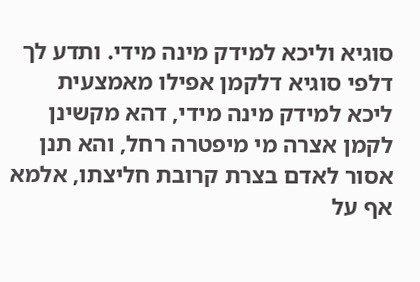סוגיא וליכא למידק מינה מידי. ותדע לך דלפי סוגיא דלקמן אפילו מאמצעית ליכא למידק מינה מידי, דהא מקשינן לקמן אצרה מי מיפטרה רחל, והא תנן אסור לאדם בצרת קרובת חליצתו, אלמא אף על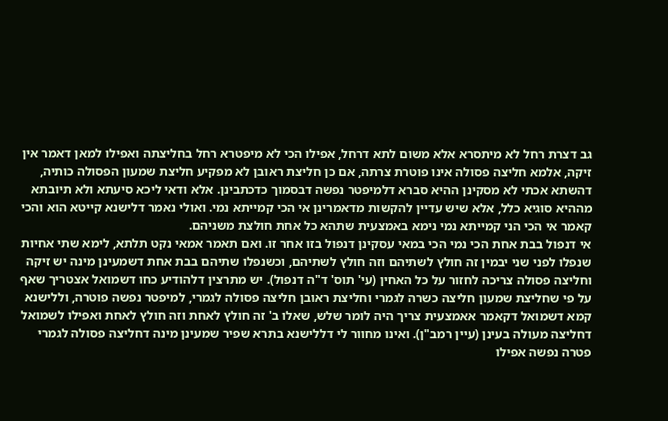גב דצרת רחל לא מיתסרא אלא משום לתא דרחל, אפילו הכי לא מיפטרא רחל בחליצתה ואפילו למאן דאמר אין זיקה, אלמא חליצה פסולה אינו פוטרת צרתה, אם כן חליצת ראובן לא מפקיע חליצת שמעון הפסולה כותיה, דהשתא אכתי לא מסקינן ההיא סברא דלמיפטר נפשה דבסמוך כדכתבינן. אלא ודאי ליכא סיעתא ולא תיובתא מההיא סוגיא כלל, אלא שיש עדיין להקשות מדאמרינן אי הכי קמייתא נמי. ואולי נאמר דלישנא קייטא הוא והכי קאמר אי הכי הני קמייתא נמי נימא באמצעית שתהא כל אחת חולצת משניהם.
אי דנפול בבת אחת הכי נמי הכי במאי עסקינן דנפול בזו אחר זו. ואם תאמר אמאי נקט תלתא, לימא שתי אחיות שנפלו לפני שני יבמין זה חולץ לשתיהם וזה חולץ לשתיהם, וכשנפלו שתיהם בבת אחת דשמעינן מינה יש זיקה וחליצה פסולה צריכה לחזור על כל האחין (עי' תוס' ד"ה דנפול). יש מתרצין דלהודיע כחו דשמואל אצטריך שאף על פי שחליצת שמעון חליצה כשרה לגמרי וחליצת ראובן חליצה פסולה לגמרי, למיפטר נפשה פוטרה, וללישנא קמא דשמואל דקאמר אאמצעית צריך היה לומר שלש, שאלו ב' זה חולץ לאחת וזה חולץ לאחת ואפילו לשמואל דחליצה מעולה בעינן (עיין רמב"ן). ואינו מחוור לי דללישנא בתרא שפיר שמעינן מינה דחליצה פסולה לגמרי פטרה נפשה אפילו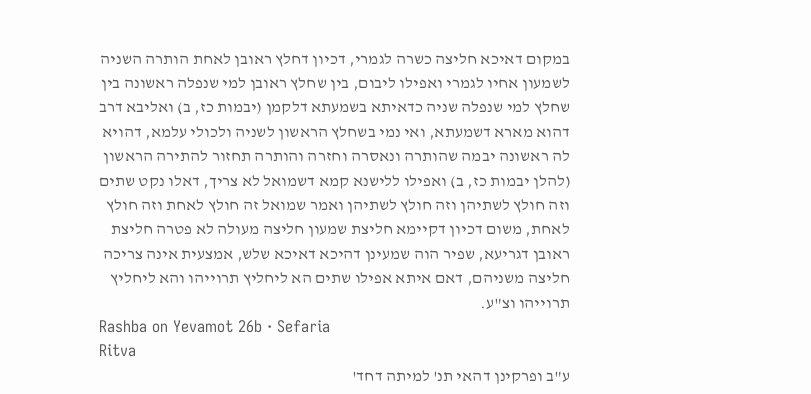במקום דאיכא חליצה כשרה לגמרי, דכיון דחלץ ראובן לאחת הותרה השניה לשמעון אחיו לגמרי ואפילו ליבום, בין שחלץ ראובן למי שנפלה ראשונה בין שחלץ למי שנפלה שניה כדאיתא בשמעתא דלקמן (יבמות כז, ב) ואליבא דרב דהוא מארא דשמעתא, ואי נמי בשחלץ הראשון לשניה ולכולי עלמא, דהויא לה ראשונה יבמה שהותרה ונאסרה וחזרה והותרה תחזור להתירה הראשון (להלן יבמות כז, ב) ואפילו ללישנא קמא דשמואל לא צריך, דאלו נקט שתים וזה חולץ לשתיהן וזה חולץ לשתיהן ואמר שמואל זה חולץ לאחת וזה חולץ לאחת, משום דכיון דקיימא חליצת שמעון חליצה מעולה לא פטרה חליצת ראובן דגריעא, שפיר הוה שמעינן דהיכא דאיכא שלש, אמצעית אינה צריכה חליצה משניהם, דאם איתא אפילו שתים הא ליחליץ תרוייהו והא ליחליץ תרוייהו וצ"ע.
Rashba on Yevamot 26b · Sefaria
Ritva
ע"ב ופרקינן דהאי תנ' למיתה דחד'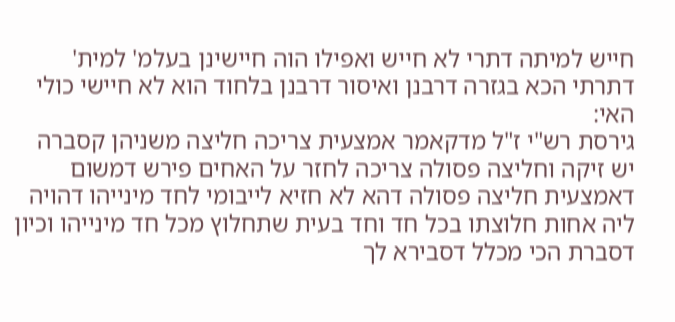חייש למיתה דתרי לא חייש ואפילו הוה חיישינן בעלמ' למית' דתרתי הכא בגזרה דרבנן ואיסור דרבנן בלחוד הוא לא חיישי כולי האי:
גירסת רש"י ז"ל מדקאמר אמצעית צריכה חליצה משניהן קסברה יש זיקה וחליצה פסולה צריכה לחזר על האחים פירש דמשום דאמצעית חליצה פסולה דהא לא חזיא לייבומי לחד מינייהו דהויה ליה אחות חלוצתו בכל חד וחד בעית שתחלוץ מכל חד מינייהו וכיון דסברת הכי מכלל דסבירא לך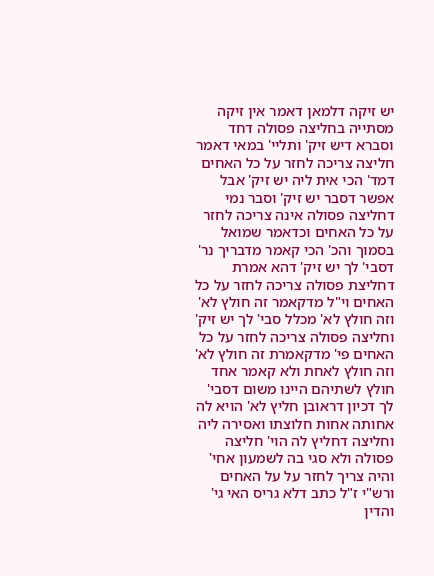יש זיקה דלמאן דאמר אין זיקה מסתייה בחליצה פסולה דחד וסברא דיש זיק' ותליי' במאי דאמר חליצה צריכה לחזר על כל האחים דמד' הכי אית ליה יש זיק' אבל אפשר דסבר יש זיק' וסבר נמי דחליצה פסולה אינה צריכה לחזר על כל האחים וכדאמר שמואל בסמוך והכ' הכי קאמר מדבריך נר' דסבי' לך יש זיק' דהא אמרת דחליצת פסולה צריכה לחזר על כל האחים וי"ל מדקאמר זה חולץ לא' וזה חולץ לא' מכלל סבי' לך יש זיק' וחליצה פסולה צריכה לחזר על כל האחים פי' מדקאמרת זה חולץ לא' וזה חולץ לאחת ולא קאמר אחד חולץ לשתיהם היינו משום דסבי' לך דכיון דראובן חליץ לא' הויא לה אחותה אחות חלוצתו ואסירה ליה וחליצה דחליץ לה הוי' חליצה פסולה ולא סגי בה לשמעון אחי' והיה צריך לחזר על על האחים ורש"י ז"ל כתב דלא גריס האי גי' והדין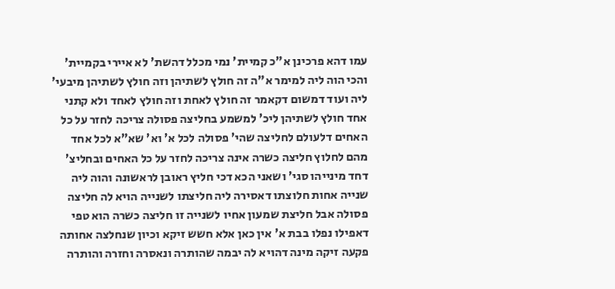עמו דהא פרכינן א"כ קמיית' נמי מכלל דהשת' לא איירי בקמיית' והכי הוה ליה למימר א"ה זה חולץ לשתיהן וזה חולץ לשתיהן מיבעי' ליה ועוד דמשום דקאמר זה חולץ לאחת וזה חולץ לאחד ולא קתני אחד חולץ לשתיהן ליכ' למשמע בחליצה פסולה צריכה לחזר על כל האחים דלעולם לחליצה שהי' פסולה לכל א' וא' שא"א לכל אחד מהם לחלוץ חליצה כשרה אינה צריכה לחזר על כל האחים ובחליצ' דחד מינייהו סגי' ושאני הכא דכי חליץ ראובן לראשונה והוה ליה שנייה אחות חלוצתו דאסירה ליה חליצתו לשנייה הויא לה חליצה פסולה אבל חליצת שמעון אחיו לשנייה זו חליצה כשרה הוא טפי דאפילו נפלו בבת א' אין כאן אלא חשש זיקא וכיון שנחלצה אחותה פקעה זיקה מינה דהויא לה יבמה שהותרה ונאסרה וחזרה והותרה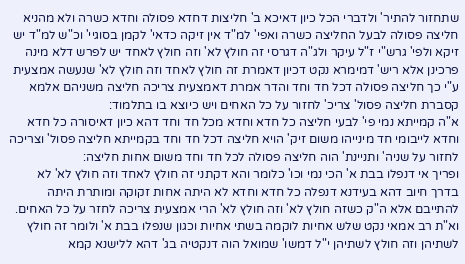שתחזור להתיר' ולדברי הכל כיון דאיכא ב' חליצות דחדא פסולה וחדא כשרה ולא מהניא חליצה פסולה לבעל החליצה כשרה ואפי' למ"ד אין זיקה כדאי' לקמן בסוגיי' וכ"ש למ"ד יש זיקא ולפי' גרש"י ז"ל עיקר ולג"ה דגרסי זה חולץ לא' וזה חולץ לאחד יש לפרש דלא מינה פרכינן אלא ריש' דמימרא נקט דכיון דאמרת זה חולץ לאחד וזה חולץ לא' שנעשה אמצעית ע"י כך חליצה פסולה דכל חד וחד והדר אמרת דאמצעית צריכה חליצה משניהם אלמא קסברת חליצה פסול' צריכ' לחזור על כל האחים ויש כיוצא בו בתלמוד:
א"ה קמייתא נמי פי' לבעי חליצה כל חדא וחדא מכל חד וחד דהא כיון דאיסורה כל חדא וחדא לייבומי חד מינייהו משום זיק' הויא חליצה דכל חד וחד בקמייתא חליצה פסול' וצריכה לחזור על שניה' ותניינת' הוה חליצה פסולה לכל חד וחד משום אחות חליצה:
ופריך אי דנפלו בבת א' הכי נמי וכו' כלומר והא דקתני זה חולץ לאחד וזה חולץ לא' לא בדרך חיוב דהא בעידנא דנפלה כל חדא וחדא לא היתה אחות זקוקה ומותרת היתה להתייבם אלא ה"ק כשזה חולץ לא' וזה חולץ לא' הרי אמצעית צריכה לחזר על כל האחים. וא"ת רב אמאי נקט שלש אחיות לוקמה בשתי אחיות וכגון שנפלו בבת א' ולומר זה חולץ לשתיהן וזה חולץ לשתיהן י"ל דמשו' שמואל הוה דנקטיה בג' דהא ללישנא קמא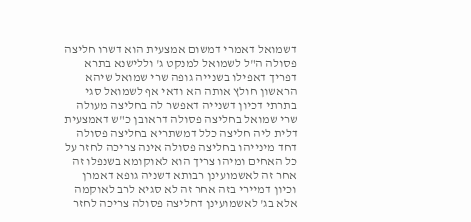דשמואל דאמרי דמשום אמצעית הוא דשרו חליצה פסולה ה"ל לשמואל למנקט ג' וללישנא בתרא דפריך דאפילו בשנייה גופה שרי שמואל שיהא הראשון חולץ אותה הא ודאי אף לשמואל סגי בתרתי דכיון דשנייה דאפשר לה בחליצה מעולה שרי שמואל בחליצה פסולה דראובן כ"ש דאמצעית דלית ליה חליצה כלל דמשתריא בחליצה פסולה דחד מינייהו בחליצה פסולה אינה צריכה לחזר על כל האחים ומיהו צריך הוא לאוקומא בשנפלו זה אחר זה לאשמועינן רבותא דשניה גופא דאמרן וכיון דמיירי בזה אחר זה לא סגיא לרב לאוקמה אלא בג' לאשמועינן דחליצה פסולה צריכה לחזר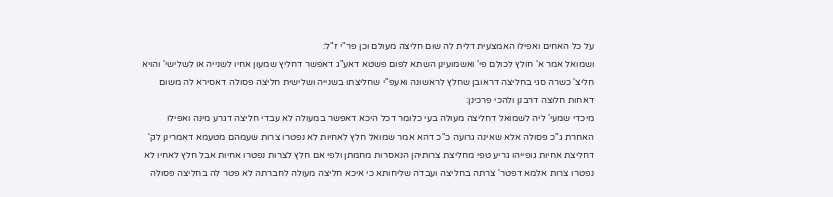על כל האחים ואפילו האמצעית דלית לה שום חליצה מעולם וכן פר"י ז"ל:
ושמואל אמר א' חולץ לכולם פי' ואשמועינן השתא לפום פשטא דאע"ג דאפשר דחליץ שמעון אחיו לשנייה או לשלישי' והויא חליצ' כשרה סגי בחליצה דראובן שחלץ לראשונה ואעפ"י שחליצתו בשנייה ושלישית חליצה פסולה דאסירא לה משום דאחות חלוצה דרבנן ולהכי פרכינן:
מיכדי שמעי' ליה לשמואל דחליצה מעולה בעי כלומר דכל היכא דאפשר במעולה לא עבדי חליצה דגרע מינה ואפילו האחרת ג"כ פסולה אלא שאינה גרועה כ"כ דהא אמר שמואל חלץ לאחיות לא נפטרו צרות שעמהם מטעמא דאמרינן לק' דחליצת אחיות גופייהו גריע טפי מחליצת צרותיהן הנאסרות מחמתן ולפי אם חלץ לצרות נפטרו אחיות אבל חלץ לאחיו לא נפטרו צרות אלמא דפטר' צרתה בחליצה ועבדה שליחותא כי איכא חליצה מעולה לחברתה לא פטר לה בחליצה פסולה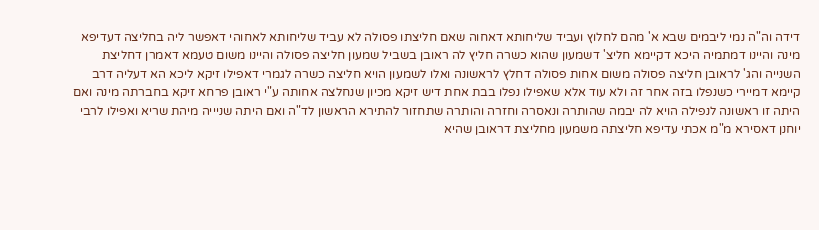דידה וה"ה נמי ליבמים שבא א' מהם לחלוץ ועביד שליחותא דאחוה שאם חליצתו פסולה לא עביד שליחותא לאחוהי דאפשר ליה בחליצה דעדיפא מינה והיינו דמתמיה היכא דקיימא חליצ' דשמעון שהוא כשרה חליץ לה ראובן בשביל שמעון חליצה פסולה והיינו משום טעמא דאמרן דחליצת השנייה והג' לראובן חליצה פסולה משום אחות פסולה דחלץ לראשונה ואלו לשמעון הויא חליצה כשרה לגמרי דאפילו זיקא ליכא הא דעליה דרב קיימא דמיירי כשנפלו בזה אחר זה ולא עוד אלא שאפילו נפלו בבת אחת דיש זיקא מכיון שנחלצה אחותה ע"י ראובן פרחא זיקא בחברתה מינה ואם היתה זו ראשונה לנפילה הויא לה יבמה שהותרה ונאסרה וחזרה והותרה שתחזור להתירא הראשון לד"ה ואם היתה שניייה מיהת שריא ואפילו לרבי יוחנן דאסירא מ"מ אכתי עדיפא חליצתה משמעון מחליצת דראובן שהיא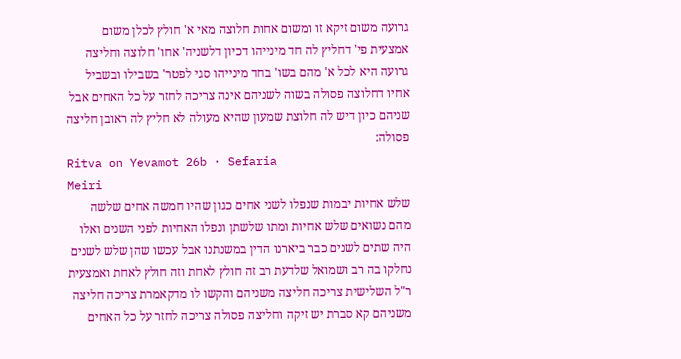גרועה משום זיקא זו ומשום אחות חלוצה מאי א' חולץ לכלן משום אמצעית פי' דחליץ לה חד מינייהו דכיון דלשניה' אחו' חלוצה וחליצה גרועה היא לכל א' מהם בשו' בחד מינייהו סגי לפטר' בשבילו ובשביל אחיו דחלוצה פסולה בשוה לשניהם אינה צריכה לחזר על כל האחים אבל שניהם כיון דיש לה חלוצת שמעון שהיא מעולה לא חליץ לה ראובן חליצה פסולה:
Ritva on Yevamot 26b · Sefaria
Meiri
שלש אחיות יבמות שנפלו לשני אחים כגון שהיו חמשה אחים שלשה מהם נשואים שלש אחיות ומתו שלשתן ונפלו האחיות לפני השנים ואלו היה שתים לשנים כבר ביארנו הדין במשנתנו אבל עכשו שהן שלש לשנים נחלקו בה רב ושמואל שלדעת רב זה חולץ לאחת וזה חולץ לאחת ואמצעית ר"ל השלישית צריכה חליצה משניהם והקשו לו מדקאמרת צריכה חליצה משניהם קא סברת יש זיקה וחליצה פסולה צריכה לחזר על כל האחים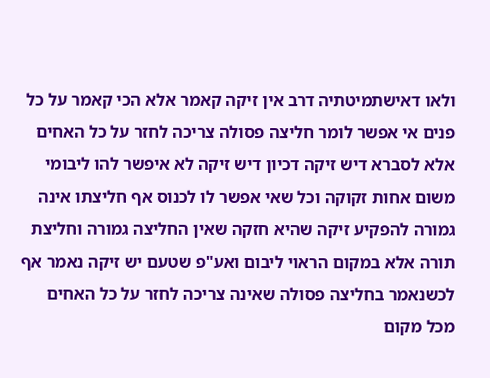ולאו דאישתמיטתיה דרב אין זיקה קאמר אלא הכי קאמר על כל פנים אי אפשר לומר חליצה פסולה צריכה לחזר על כל האחים אלא לסברא דיש זיקה דכיון דיש זיקה לא איפשר להו ליבומי משום אחות זקוקה וכל שאי אפשר לו לכנוס אף חליצתו אינה גמורה להפקיע זיקה שהיא חזקה שאין החליצה גמורה וחליצת תורה אלא במקום הראוי ליבום ואע"פ שטעם יש זיקה נאמר אף לכשנאמר בחליצה פסולה שאינה צריכה לחזר על כל האחים מכל מקום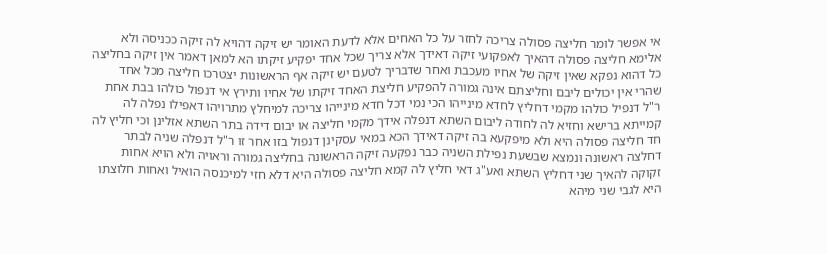אי אפשר לומר חליצה פסולה צריכה לחזר על כל האחים אלא לדעת האומר יש זיקה דהויא לה זיקה ככניסה ולא אלימא חליצה פסולה דהאיך לאפקועי זיקה דאידך אלא צריך שכל אחד יפקיע זיקתו הא למאן דאמר אין זיקה בחליצה כל דהוא נפקא שאין זיקה של אחיו מעכבת ואחר שדבריך לטעם יש זיקה אף הראשונות יצטרכו חליצה מכל אחד שהרי אין יכולים ליבם וחליצתם אינה גמורה להפקיע חליצת האחד זיקתו של אחיו ותירץ אי דנפול כולהו בבת אחת ר"ל דנפיל כולהו מקמי דחליץ לחדא מינייהו הכי נמי דכל חדא מינייהו צריכה למיחלץ מתרויהו דאפילו נפלה לה קמייתא ברישא וחזיא לה לחודה ליבום השתא דנפלה אידך מקמי חליצה או יבום דידה בתר השתא אזלינן וכי חליץ לה חד חליצה פסולה היא ולא מיפקעא בה זיקה דאידך הכא במאי עסקינן דנפול בזו אחר זו ר"ל דנפלה שניה לבתר דחלצה ראשונה ונמצא שבשעת נפילת השניה כבר נפקעה זיקה הראשונה בחליצה גמורה וראויה ולא הויא אחות זקוקה להאיך שני דחליץ השתא ואע"ג דאי חליץ לה קמא חליצה פסולה היא דלא חזי למיכנסה הואיל ואחות חלוצתו היא לגבי שני מיהא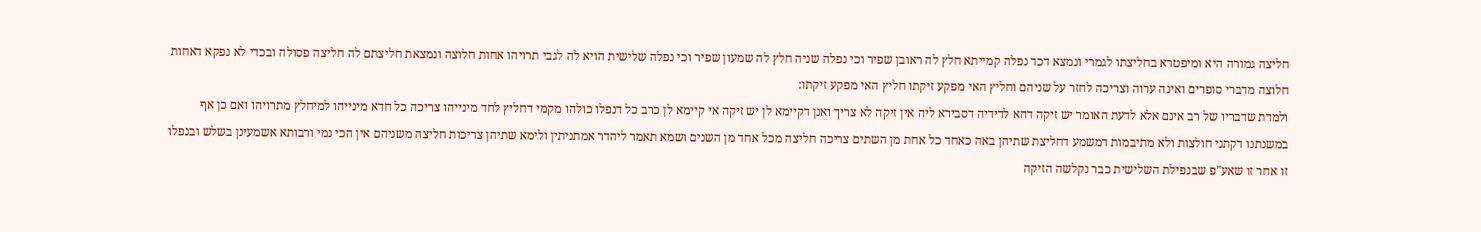חליצה גמורה היא ומיפטרא בחליצתו לגמרי ונמצא דכד נפלה קמייתא חלץ לה ראובן שפיר וכי נפלה שניה חלץ לה שמעון שפיר וכי נפלה שלישית הויא לה לגבי תרויהו אחות חלוצה ונמצאת חליצתם לה חליצה פסולה ובכדי לא נפקא דאחות חלוצה מדברי סופרים ואינה ערוה וצריכה לחזר על שניהם וחליץ האי מפקע זיקתו חליץ האי מפקע זיקתו:
ולמדת שדבריו של רב אינם אלא לדעת האומר יש זיקה דהא לדידיה דסבירא ליה אין זיקה לא צריך ואנן דקיימא לן יש זיקה אי קיימא לן כרב כל דנפלו כולהו מקמי דחליץ לחד מינייהו צריכה כל חדא מינייהו למיחלץ מתרויהו ואם כן אף במשנתנו דקתני חולצות ולא מתיבמות דמשמע דחליצת שתיהן באה כאחד כל אחת מן השתים צריכה חליצה מכל אחד מן השנים ושמא תאמר ליהדר אמתניתין ולימא שתיהן צריכות חליצה משניהם אין הכי נמי ורבותא אשמעינן בשלש ובנפלו זו אחר זו שאע"פ שבנפילת השלישית כבר נקלשה הזיקה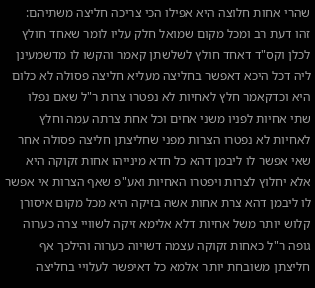שהרי אחות חלוצה היא אפילו הכי צריכה חליצה משתיהם:
זהו דעת רב ומכל מקום שמואל חלק עליו לומר שאחד חולץ לכלן וקס"ד דאחד חולץ לשלשתן קאמר והקשו לו מדשמעינן ליה דכל היכא דאפשר בחליצה מעליא חליצה פסולה לא כלום היא וכדקאמר חלץ לאחיות לא נפטרו צרות ר"ל שאם נפלו שתי אחיות לפניו משני אחים וכל אחת צרתה עמה וחלץ לאחיות לא נפטרו הצרות מפני שחליצתן חליצה פסולה אחר שאי אפשר לו ליבמן דהא כל חדא מינייהו אחות זקוקה היא אלא יחלוץ לצרות ויפטרו האחיות ואע"פ שאף הצרות אי אפשר לו ליבמן דהא צרת אחות אשה בזיקה היא מכל מקום איסורן קלוש יותר משל אחיות דלא אלימא זיקה לשוויי צרה כערוה גופה ר"ל כאחות זקוקה עצמה דשויוה כערוה והילכך אף חליצתן משובחת יותר אלמא כל דאיפשר לעלויי בחליצה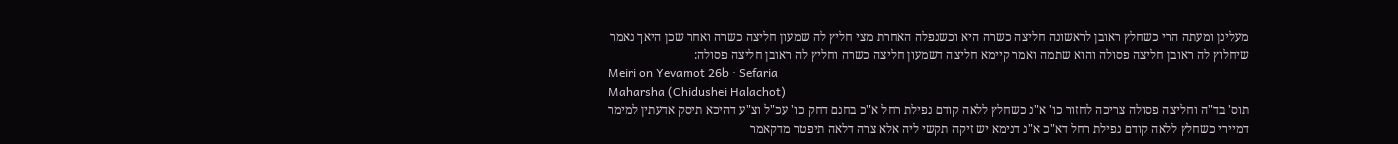מעלינן ומעתה הרי כשחלץ ראובן לראשונה חליצה כשרה היא וכשנפלה האחרת מצי חליץ לה שמעון חליצה כשרה ואחר שכן היאך נאמר שיחלוץ לה ראובן חליצה פסולה והוא שתמה ואמר קיימא חליצה דשמעון חליצה כשרה וחליץ לה ראובן חליצה פסולה:
Meiri on Yevamot 26b · Sefaria
Maharsha (Chidushei Halachot)
תוס' בד"ה וחליצה פסולה צריכה לחזור כו' א"נ כשחלץ ללאה קודם נפילת רחל א"כ בחנם דחק כו' עכ"ל וצ"ע דהיכא תיסק אדעתין למימר דמיירי כשחלץ ללאה קודם נפילת רחל דא"כ א"נ דנימא יש זיקה תקשי ליה אלא צרה דלאה תיפטר מדקאמר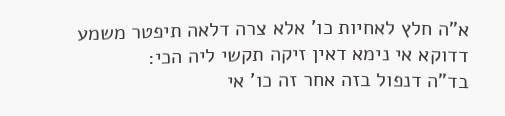א"ה חלץ לאחיות כו' אלא צרה דלאה תיפטר משמע דדוקא אי נימא דאין זיקה תקשי ליה הכי:
בד"ה דנפול בזה אחר זה כו' אי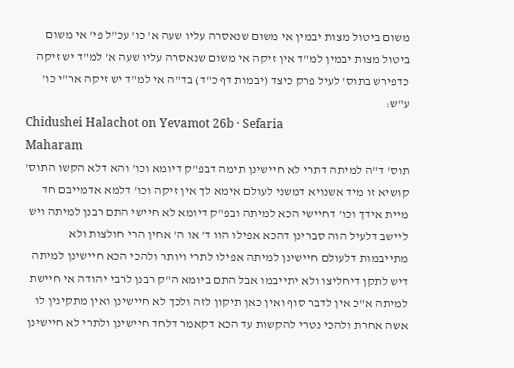משום ביטול מצות יבמין אי משום שנאסרה עליו שעה א' כו' עכ"ל פי' אי משום ביטול מצות יבמין למ"ד אין זיקה אי משום שנאסרה עליו שעה א' למ"ד יש זיקה כדפירש בתוס' לעיל פרק כיצד (יבמות דף כ"ד) בד"ה אי למ"ד יש זיקה אר"י כו' ע"ש:
Chidushei Halachot on Yevamot 26b · Sefaria
Maharam
תוס' ד"ה למיתה דתרי לא חיישינן תימה דבפ"ק דיומא וכו' והא דלא הקשו התוס' קושיא זו מיד אשנויא דמשני לעולם אימא לך אין זיקה וכו' דלמא אדמייבם חד מיית אידך וכו' דחיישי הכא למיתה ובפ"ק דיומא לא חיישי התם רבנן למיתה ויש ליישב דלעיל הוה סברינן דהכא אפילו הוו ד' או ה' אחין הרי חולצות ולא מתייבמות דלעולם חיישינן למיתה אפילו לתרי ויותר ולהכי הכא חיישינן למיתה דיש לתקן דיחליצו ולא יתייבמו אבל התם ביומא ה"ק רבנן לרבי יהודה אי חיישת למיתה א"כ אין לדבר סוף ואין כאן תיקון לזה ולכך לא חיישינן ואין מתקינין לו אשה אחרת ולהכי נטרי להקשות עד הכא דקאמר דלחד חיישינן ולתרי לא חיישינן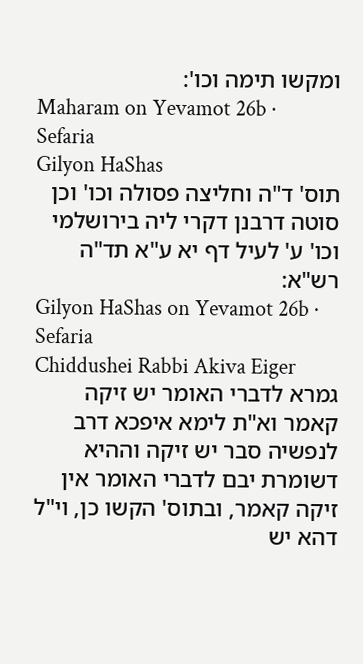ומקשו תימה וכו':
Maharam on Yevamot 26b · Sefaria
Gilyon HaShas
תוס' ד"ה וחליצה פסולה וכו' וכן סוטה דרבנן דקרי ליה בירושלמי וכו' ע' לעיל דף יא ע"א תד"ה רש"א:
Gilyon HaShas on Yevamot 26b · Sefaria
Chiddushei Rabbi Akiva Eiger
גמרא לדברי האומר יש זיקה קאמר וא"ת לימא איפכא דרב לנפשיה סבר יש זיקה וההיא דשומרת יבם לדברי האומר אין זיקה קאמר, ובתוס' הקשו כן, וי"ל דהא יש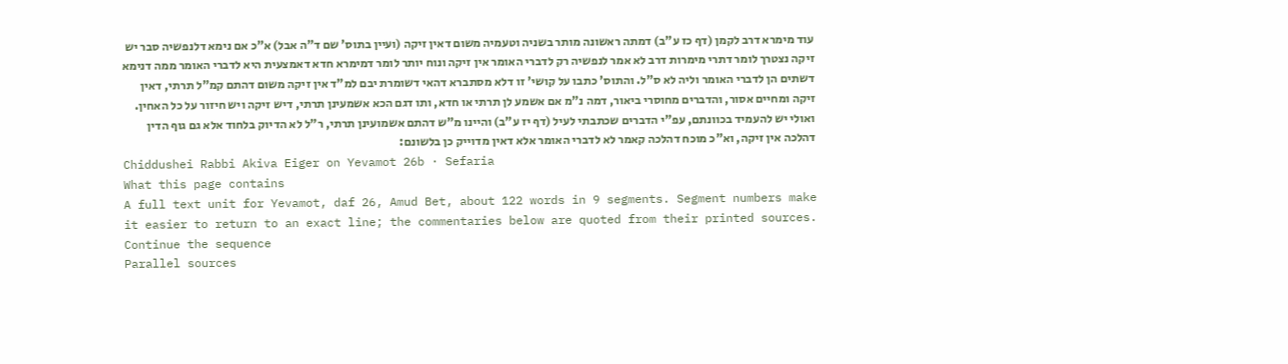עוד מימרא דרב לקמן (דף כז ע"ב) דמתה ראשונה מותר בשניה וטעמיה משום דאין זיקה (ועיין בתוס' שם ד"ה אבל) א"כ אם נימא דלנפשיה סבר יש זיקה נצטרך לומר דתרי מימרות דרב לא אמר לנפשיה רק לדברי האומר אין זיקה ונוח יותר לומר דמימרא חדא דאמצעית היא לדברי האומר ממה דנימא דשתים הן לדברי האומר וליה לא ס"ל. והתוס' כתבו על קושי' זו דלא מסתברא דהאי דשומרת יבם למ"ד אין זיקה משום דהתם קמ"ל תרתי, דאין זיקה ומחיים אסור, והדברים מחוסרי ביאור, דמה נ"מ אם אשמע לן תרתי או חדא, ותו דגם הכא אשמעינן תרתי, דיש זיקה ויש חיזור על כל האחין. ואולי יש להעמיד בכוונתם, עפ"י הדברים שכתבתי לעיל (דף יז ע"ב) והיינו מ"ש דהתם אשמועינן תרתי, ר"ל לא הדיוק בלחוד אלא גם גוף הדין דהלכה אין זיקה, וא"כ מוכח דהלכה קאמר לא לדברי האומר אלא דאין מדוייק כן בלשונם:
Chiddushei Rabbi Akiva Eiger on Yevamot 26b · Sefaria
What this page contains
A full text unit for Yevamot, daf 26, Amud Bet, about 122 words in 9 segments. Segment numbers make it easier to return to an exact line; the commentaries below are quoted from their printed sources.
Continue the sequence
Parallel sources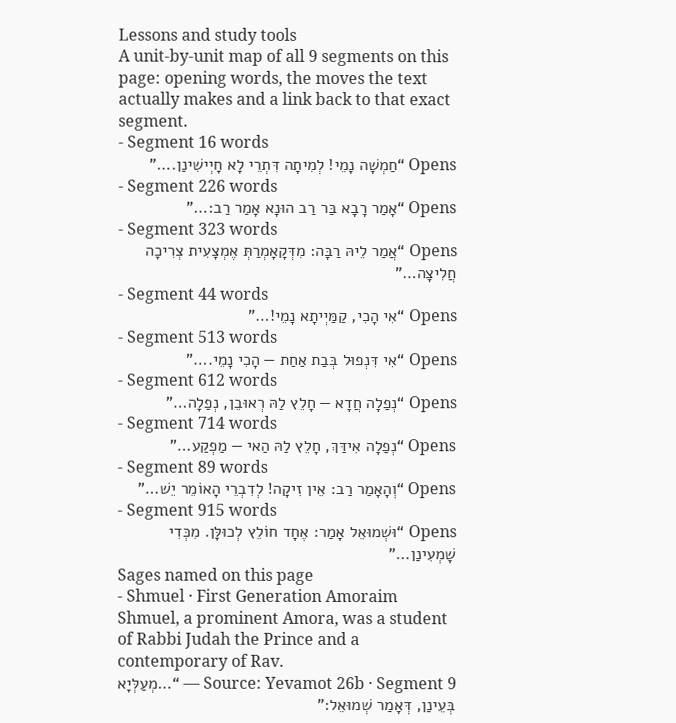Lessons and study tools
A unit-by-unit map of all 9 segments on this page: opening words, the moves the text actually makes and a link back to that exact segment.
- Segment 16 words
Opens “חַמְשָׁה נָמֵי! לְמִיתָה דִּתְרֵי לָא חָיְישִׁינַן.…”
- Segment 226 words
Opens “אָמַר רָבָא בַּר רַב הוּנָא אָמַר רַב:…”
- Segment 323 words
Opens “אֲמַר לֵיהּ רַבָּה: מִדְּקָאָמְרַתְּ אֶמְצָעִית צְרִיכָה חֲלִיצָה…”
- Segment 44 words
Opens “אִי הָכִי, קַמַּיְיתָא נָמֵי!…”
- Segment 513 words
Opens “אִי דִּנְפוּל בְּבַת אַחַת — הָכִי נָמֵי.…”
- Segment 612 words
Opens “נְפַלָה חֲדָא — חָלֵץ לַהּ רְאוּבֵן, נְפַלָה…”
- Segment 714 words
Opens “נְפַלָה אִידַּךְ, חָלֵץ לַהּ הַאי — מַפְקַע…”
- Segment 89 words
Opens “וְהָאָמַר רַב: אֵין זִיקָה! לְדִבְרֵי הָאוֹמֵר יֵשׁ…”
- Segment 915 words
Opens “וּשְׁמוּאֵל אָמַר: אֶחָד חוֹלֵץ לְכוּלָּן. מִכְּדִי שָׁמְעִינַן…”
Sages named on this page
- Shmuel · First Generation Amoraim
Shmuel, a prominent Amora, was a student of Rabbi Judah the Prince and a contemporary of Rav.
Source: Yevamot 26b · Segment 9 — “…מְעַלְּיָא בְּעֵינַן, דְּאָמַר שְׁמוּאֵל:”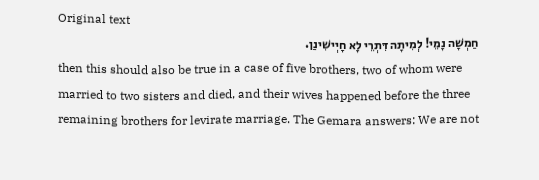Original text
חַמְשָׁה נָמֵי! לְמִיתָה דִּתְרֵי לָא חָיְישִׁינַן.
then this should also be true in a case of five brothers, two of whom were married to two sisters and died, and their wives happened before the three remaining brothers for levirate marriage. The Gemara answers: We are not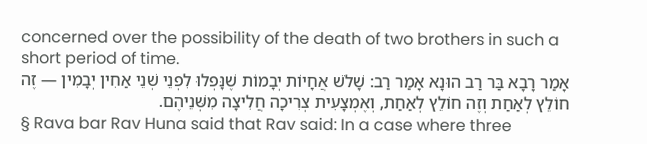concerned over the possibility of the death of two brothers in such a short period of time.
אָמַר רָבָא בַּר רַב הוּנָא אָמַר רַב: שָׁלֹשׁ אֲחָיוֹת יְבָמוֹת שֶׁנָּפְלוּ לִפְנֵי שְׁנֵי אַחִין יְבָמִין — זֶה חוֹלֵץ לְאַחַת וְזֶה חוֹלֵץ לְאַחַת, וְאֶמְצָעִית צְרִיכָה חֲלִיצָה מִשְּׁנֵיהֶם.
§ Rava bar Rav Huna said that Rav said: In a case where three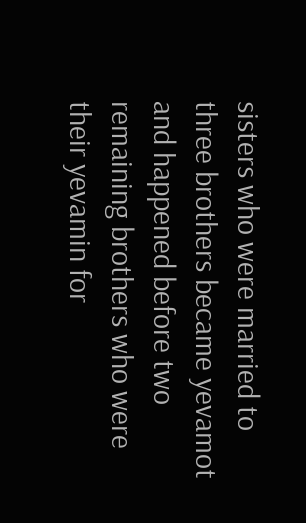sisters who were married to three brothers became yevamot and happened before two remaining brothers who were their yevamin for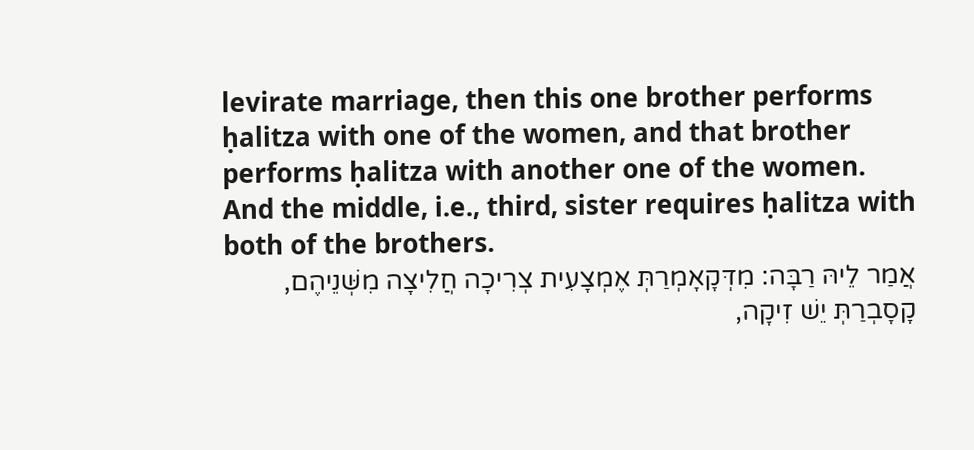levirate marriage, then this one brother performs ḥalitza with one of the women, and that brother performs ḥalitza with another one of the women. And the middle, i.e., third, sister requires ḥalitza with both of the brothers.
אֲמַר לֵיהּ רַבָּה: מִדְּקָאָמְרַתְּ אֶמְצָעִית צְרִיכָה חֲלִיצָה מִשְּׁנֵיהֶם, קָסָבְרַתְּ יֵשׁ זִיקָה,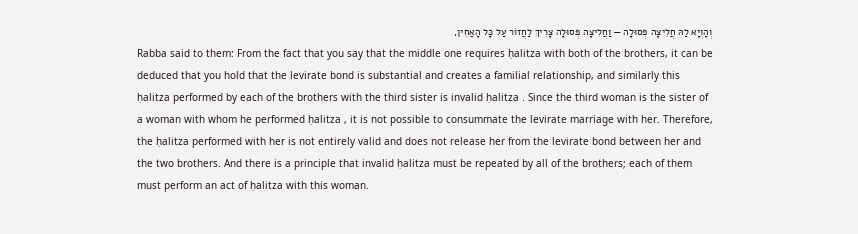וְהָוְיָא לַהּ חֲלִיצָה פְּסוּלָה — וַחֲלִיצָה פְּסוּלָה צָרִיךְ לַחֲזוֹר עַל כׇּל הָאַחִין,
Rabba said to them: From the fact that you say that the middle one requires ḥalitza with both of the brothers, it can be deduced that you hold that the levirate bond is substantial and creates a familial relationship, and similarly this ḥalitza performed by each of the brothers with the third sister is invalid ḥalitza . Since the third woman is the sister of a woman with whom he performed ḥalitza , it is not possible to consummate the levirate marriage with her. Therefore, the ḥalitza performed with her is not entirely valid and does not release her from the levirate bond between her and the two brothers. And there is a principle that invalid ḥalitza must be repeated by all of the brothers; each of them must perform an act of ḥalitza with this woman.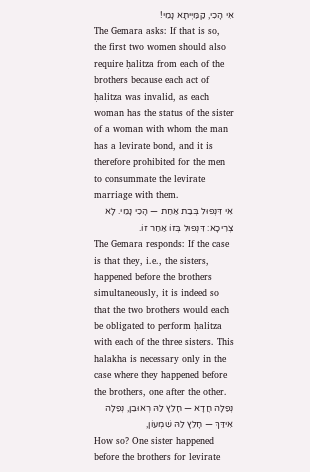אִי הָכִי, קַמַּיְיתָא נָמֵי!
The Gemara asks: If that is so, the first two women should also require ḥalitza from each of the brothers because each act of ḥalitza was invalid, as each woman has the status of the sister of a woman with whom the man has a levirate bond, and it is therefore prohibited for the men to consummate the levirate marriage with them.
אִי דִּנְפוּל בְּבַת אַחַת — הָכִי נָמֵי. לָא צְרִיכָא: דִּנְפוּל בְּזוֹ אַחַר זוֹ.
The Gemara responds: If the case is that they, i.e., the sisters, happened before the brothers simultaneously, it is indeed so that the two brothers would each be obligated to perform ḥalitza with each of the three sisters. This halakha is necessary only in the case where they happened before the brothers, one after the other.
נְפַלָה חֲדָא — חָלֵץ לַהּ רְאוּבֵן, נְפַלָה אִידַּךְ — חָלֵץ לַהּ שִׁמְעוֹן,
How so? One sister happened before the brothers for levirate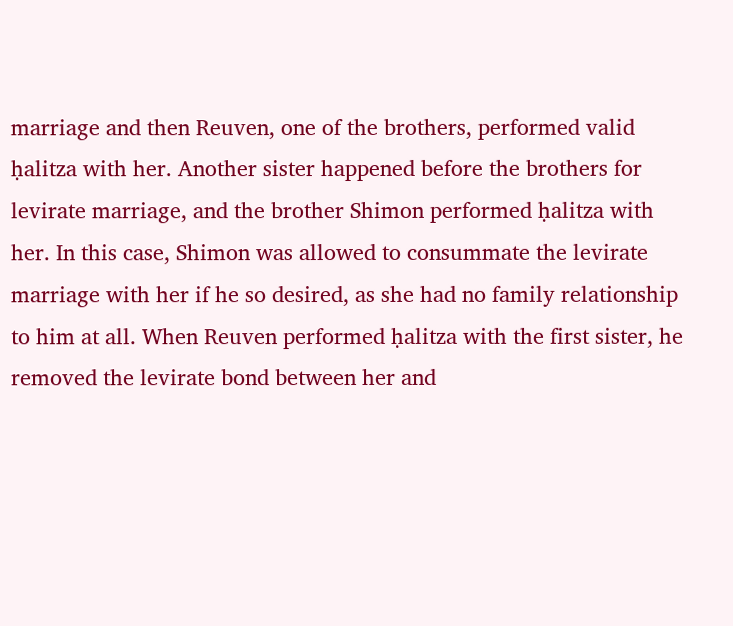marriage and then Reuven, one of the brothers, performed valid ḥalitza with her. Another sister happened before the brothers for levirate marriage, and the brother Shimon performed ḥalitza with her. In this case, Shimon was allowed to consummate the levirate marriage with her if he so desired, as she had no family relationship to him at all. When Reuven performed ḥalitza with the first sister, he removed the levirate bond between her and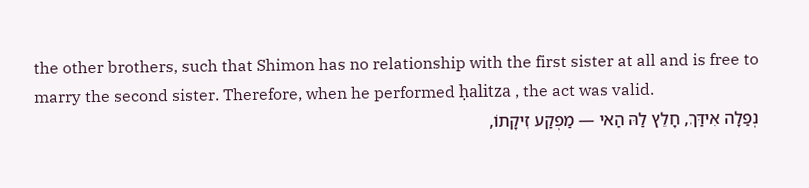the other brothers, such that Shimon has no relationship with the first sister at all and is free to marry the second sister. Therefore, when he performed ḥalitza , the act was valid.
נְפַלָה אִידַּךְ, חָלֵץ לַהּ הַאי — מַפְקַע זִיקָתוֹ,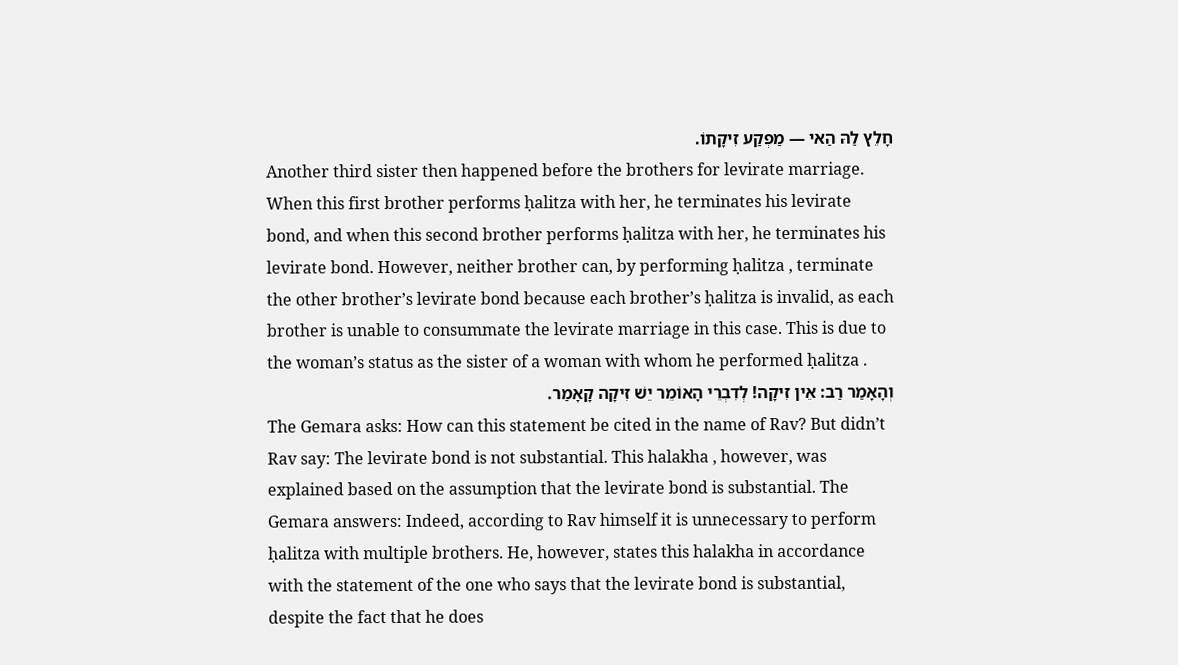חָלֵץ לַהּ הַאי — מַפְקַע זִיקָתוֹ.
Another third sister then happened before the brothers for levirate marriage. When this first brother performs ḥalitza with her, he terminates his levirate bond, and when this second brother performs ḥalitza with her, he terminates his levirate bond. However, neither brother can, by performing ḥalitza , terminate the other brother’s levirate bond because each brother’s ḥalitza is invalid, as each brother is unable to consummate the levirate marriage in this case. This is due to the woman’s status as the sister of a woman with whom he performed ḥalitza .
וְהָאָמַר רַב: אֵין זִיקָה! לְדִבְרֵי הָאוֹמֵר יֵשׁ זִיקָה קָאָמַר.
The Gemara asks: How can this statement be cited in the name of Rav? But didn’t Rav say: The levirate bond is not substantial. This halakha , however, was explained based on the assumption that the levirate bond is substantial. The Gemara answers: Indeed, according to Rav himself it is unnecessary to perform ḥalitza with multiple brothers. He, however, states this halakha in accordance with the statement of the one who says that the levirate bond is substantial, despite the fact that he does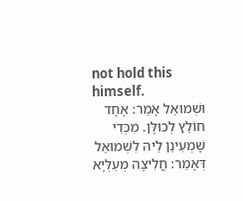not hold this himself.
וּשְׁמוּאֵל אָמַר: אֶחָד חוֹלֵץ לְכוּלָּן. מִכְּדִי שָׁמְעִינַן לֵיהּ לִשְׁמוּאֵל דְּאָמַר: חֲלִיצָה מְעַלְּיָא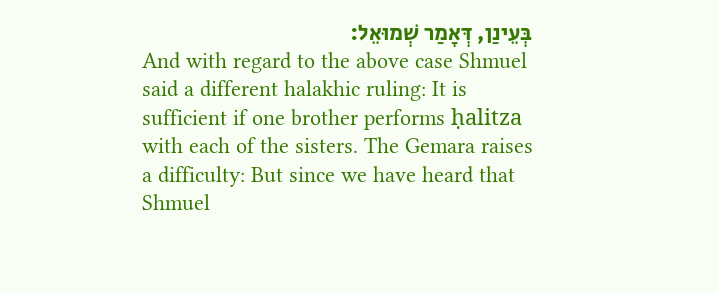בְּעֵינַן, דְּאָמַר שְׁמוּאֵל:
And with regard to the above case Shmuel said a different halakhic ruling: It is sufficient if one brother performs ḥalitza with each of the sisters. The Gemara raises a difficulty: But since we have heard that Shmuel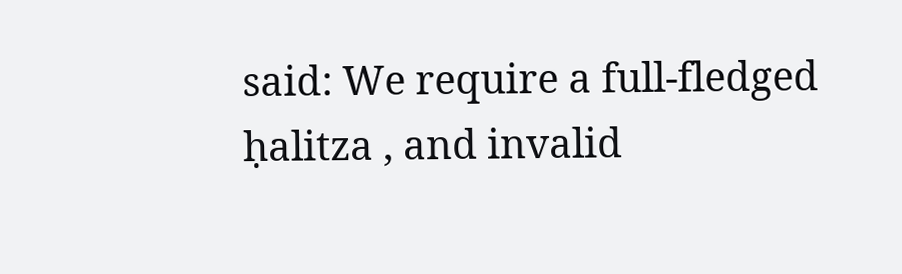said: We require a full-fledged ḥalitza , and invalid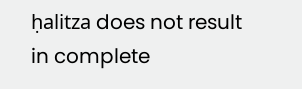ḥalitza does not result in complete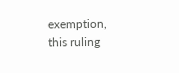exemption, this ruling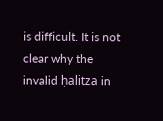is difficult. It is not clear why the invalid ḥalitza in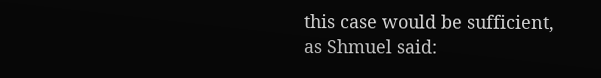this case would be sufficient, as Shmuel said: